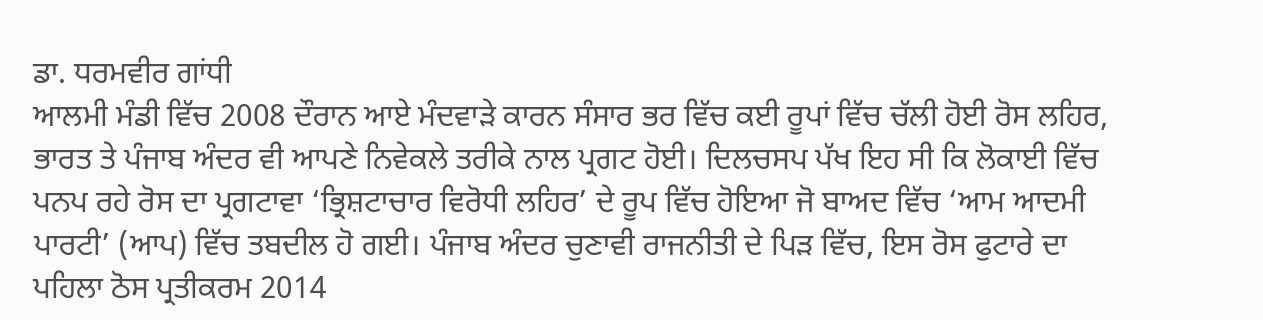ਡਾ. ਧਰਮਵੀਰ ਗਾਂਧੀ
ਆਲਮੀ ਮੰਡੀ ਵਿੱਚ 2008 ਦੌਰਾਨ ਆਏ ਮੰਦਵਾੜੇ ਕਾਰਨ ਸੰਸਾਰ ਭਰ ਵਿੱਚ ਕਈ ਰੂਪਾਂ ਵਿੱਚ ਚੱਲੀ ਹੋਈ ਰੋਸ ਲਹਿਰ, ਭਾਰਤ ਤੇ ਪੰਜਾਬ ਅੰਦਰ ਵੀ ਆਪਣੇ ਨਿਵੇਕਲੇ ਤਰੀਕੇ ਨਾਲ ਪ੍ਰਗਟ ਹੋਈ। ਦਿਲਚਸਪ ਪੱਖ ਇਹ ਸੀ ਕਿ ਲੋਕਾਈ ਵਿੱਚ ਪਨਪ ਰਹੇ ਰੋਸ ਦਾ ਪ੍ਰਗਟਾਵਾ ‘ਭ੍ਰਿਸ਼ਟਾਚਾਰ ਵਿਰੋਧੀ ਲਹਿਰ’ ਦੇ ਰੂਪ ਵਿੱਚ ਹੋਇਆ ਜੋ ਬਾਅਦ ਵਿੱਚ ‘ਆਮ ਆਦਮੀ ਪਾਰਟੀ’ (ਆਪ) ਵਿੱਚ ਤਬਦੀਲ ਹੋ ਗਈ। ਪੰਜਾਬ ਅੰਦਰ ਚੁਣਾਵੀ ਰਾਜਨੀਤੀ ਦੇ ਪਿੜ ਵਿੱਚ, ਇਸ ਰੋਸ ਫੁਟਾਰੇ ਦਾ ਪਹਿਲਾ ਠੋਸ ਪ੍ਰਤੀਕਰਮ 2014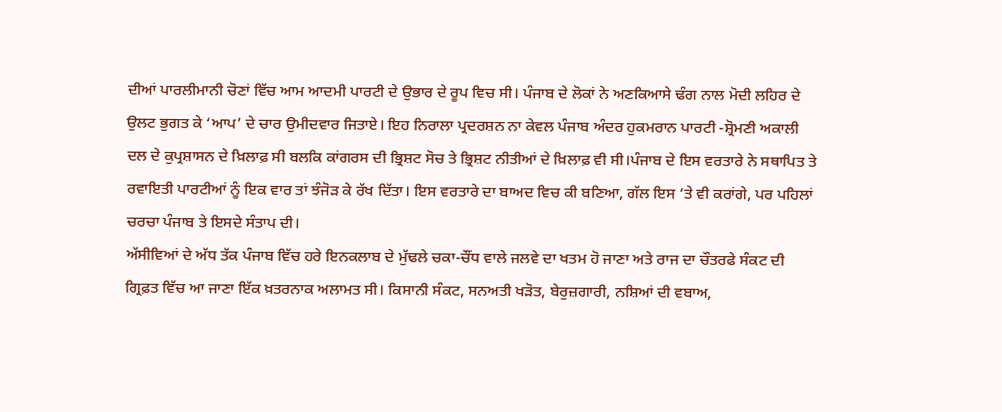ਦੀਆਂ ਪਾਰਲੀਮਾਨੀ ਚੋਣਾਂ ਵਿੱਚ ਆਮ ਆਦਮੀ ਪਾਰਟੀ ਦੇ ਉਭਾਰ ਦੇ ਰੂਪ ਵਿਚ ਸੀ। ਪੰਜਾਬ ਦੇ ਲੋਕਾਂ ਨੇ ਅਣਕਿਆਸੇ ਢੰਗ ਨਾਲ ਮੋਦੀ ਲਹਿਰ ਦੇ ਉਲਟ ਭੁਗਤ ਕੇ ‘ਆਪ’ ਦੇ ਚਾਰ ਉਮੀਦਵਾਰ ਜਿਤਾਏ। ਇਹ ਨਿਰਾਲਾ ਪ੍ਰਦਰਸ਼ਨ ਨਾ ਕੇਵਲ ਪੰਜਾਬ ਅੰਦਰ ਹੁਕਮਰਾਨ ਪਾਰਟੀ -ਸ਼੍ਰੋਮਣੀ ਅਕਾਲੀ ਦਲ ਦੇ ਕੁਪ੍ਰਸ਼ਾਸਨ ਦੇ ਖ਼ਿਲਾਫ਼ ਸੀ ਬਲਕਿ ਕਾਂਗਰਸ ਦੀ ਭ੍ਰਿਸ਼ਟ ਸੋਚ ਤੇ ਭ੍ਰਿਸ਼ਟ ਨੀਤੀਆਂ ਦੇ ਖ਼ਿਲਾਫ਼ ਵੀ ਸੀ।ਪੰਜਾਬ ਦੇ ਇਸ ਵਰਤਾਰੇ ਨੇ ਸਥਾਪਿਤ ਤੇ ਰਵਾਇਤੀ ਪਾਰਟੀਆਂ ਨੂੰ ਇਕ ਵਾਰ ਤਾਂ ਝੰਜੋੜ ਕੇ ਰੱਖ ਦਿੱਤਾ। ਇਸ ਵਰਤਾਰੇ ਦਾ ਬਾਅਦ ਵਿਚ ਕੀ ਬਣਿਆ, ਗੱਲ ਇਸ ‘ਤੇ ਵੀ ਕਰਾਂਗੇ, ਪਰ ਪਹਿਲਾਂ ਚਰਚਾ ਪੰਜਾਬ ਤੇ ਇਸਦੇ ਸੰਤਾਪ ਦੀ।
ਅੱਸੀਵਿਆਂ ਦੇ ਅੱਧ ਤੱਕ ਪੰਜਾਬ ਵਿੱਚ ਹਰੇ ਇਨਕਲਾਬ ਦੇ ਮੁੱਢਲੇ ਚਕਾ-ਚੌਂਧ ਵਾਲੇ ਜਲਵੇ ਦਾ ਖਤਮ ਹੋ ਜਾਣਾ ਅਤੇ ਰਾਜ ਦਾ ਚੌਤਰਫੇ ਸੰਕਟ ਦੀ ਗ੍ਰਿਫ਼ਤ ਵਿੱਚ ਆ ਜਾਣਾ ਇੱਕ ਖ਼ਤਰਨਾਕ ਅਲਾਮਤ ਸੀ। ਕਿਸਾਨੀ ਸੰਕਟ, ਸਨਅਤੀ ਖੜੋਤ, ਬੇਰੁਜ਼ਗਾਰੀ, ਨਸ਼ਿਆਂ ਦੀ ਵਬਾਅ,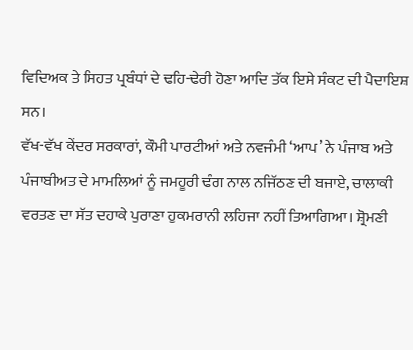ਵਿਦਿਅਕ ਤੇ ਸਿਹਤ ਪ੍ਰਬੰਧਾਂ ਦੇ ਢਹਿ-ਢੇਰੀ ਹੋਣਾ ਆਦਿ ਤੱਕ ਇਸੇ ਸੰਕਟ ਦੀ ਪੈਦਾਇਸ਼ ਸਨ।
ਵੱਖ-ਵੱਖ ਕੇਂਦਰ ਸਰਕਾਰਾਂ, ਕੌਮੀ ਪਾਰਟੀਆਂ ਅਤੇ ਨਵਜੰਮੀ ‘ਆਪ’ ਨੇ ਪੰਜਾਬ ਅਤੇ ਪੰਜਾਬੀਅਤ ਦੇ ਮਾਮਲਿਆਂ ਨੂੰ ਜਮਹੂਰੀ ਢੰਗ ਨਾਲ ਨਜਿੱਠਣ ਦੀ ਬਜਾਏ, ਚਾਲਾਕੀ ਵਰਤਣ ਦਾ ਸੱਤ ਦਹਾਕੇ ਪੁਰਾਣਾ ਹੁਕਮਰਾਨੀ ਲਹਿਜਾ ਨਹੀਂ ਤਿਆਗਿਆ। ਸ਼੍ਰੋਮਣੀ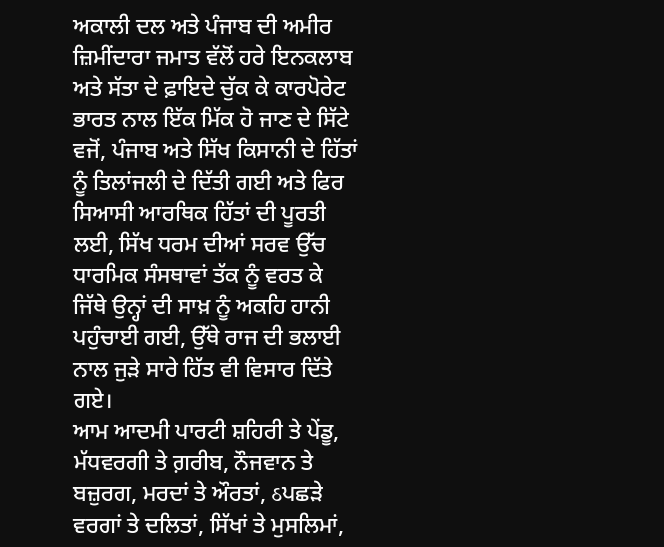ਅਕਾਲੀ ਦਲ ਅਤੇ ਪੰਜਾਬ ਦੀ ਅਮੀਰ ਜ਼ਿਮੀਂਦਾਰਾ ਜਮਾਤ ਵੱਲੋਂ ਹਰੇ ਇਨਕਲਾਬ ਅਤੇ ਸੱਤਾ ਦੇ ਫ਼ਾਇਦੇ ਚੁੱਕ ਕੇ ਕਾਰਪੋਰੇਟ ਭਾਰਤ ਨਾਲ ਇੱਕ ਮਿੱਕ ਹੋ ਜਾਣ ਦੇ ਸਿੱਟੇ ਵਜੋਂ, ਪੰਜਾਬ ਅਤੇ ਸਿੱਖ ਕਿਸਾਨੀ ਦੇ ਹਿੱਤਾਂ ਨੂੰ ਤਿਲਾਂਜਲੀ ਦੇ ਦਿੱਤੀ ਗਈ ਅਤੇ ਫਿਰ ਸਿਆਸੀ ਆਰਥਿਕ ਹਿੱਤਾਂ ਦੀ ਪੂਰਤੀ ਲਈ, ਸਿੱਖ ਧਰਮ ਦੀਆਂ ਸਰਵ ਉੱਚ ਧਾਰਮਿਕ ਸੰਸਥਾਵਾਂ ਤੱਕ ਨੂੰ ਵਰਤ ਕੇ ਜਿੱਥੇ ਉਨ੍ਹਾਂ ਦੀ ਸਾਖ਼ ਨੂੰ ਅਕਹਿ ਹਾਨੀ ਪਹੁੰਚਾਈ ਗਈ, ਉੱਥੇ ਰਾਜ ਦੀ ਭਲਾਈ ਨਾਲ ਜੁੜੇ ਸਾਰੇ ਹਿੱਤ ਵੀ ਵਿਸਾਰ ਦਿੱਤੇ ਗਏ।
ਆਮ ਆਦਮੀ ਪਾਰਟੀ ਸ਼ਹਿਰੀ ਤੇ ਪੇਂਡੂ, ਮੱਧਵਰਗੀ ਤੇ ਗ਼ਰੀਬ, ਨੌਜਵਾਨ ਤੇ ਬਜ਼ੁਰਗ, ਮਰਦਾਂ ਤੇ ਔਰਤਾਂ, ઠਪਛੜੇ ਵਰਗਾਂ ਤੇ ਦਲਿਤਾਂ, ਸਿੱਖਾਂ ਤੇ ਮੁਸਲਿਮਾਂ,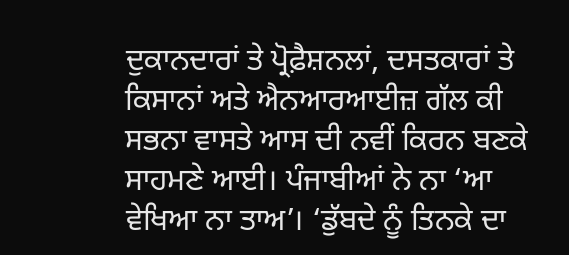ਦੁਕਾਨਦਾਰਾਂ ਤੇ ਪ੍ਰੋਫ਼ੈਸ਼ਨਲਾਂ, ਦਸਤਕਾਰਾਂ ਤੇ ਕਿਸਾਨਾਂ ਅਤੇ ਐਨਆਰਆਈਜ਼ ਗੱਲ ਕੀ ਸਭਨਾ ਵਾਸਤੇ ਆਸ ਦੀ ਨਵੀਂ ਕਿਰਨ ਬਣਕੇ ਸਾਹਮਣੇ ਆਈ। ਪੰਜਾਬੀਆਂ ਨੇ ਨਾ ‘ਆ ਵੇਖਿਆ ਨਾ ਤਾਅ’। ‘ਡੁੱਬਦੇ ਨੂੰ ਤਿਨਕੇ ਦਾ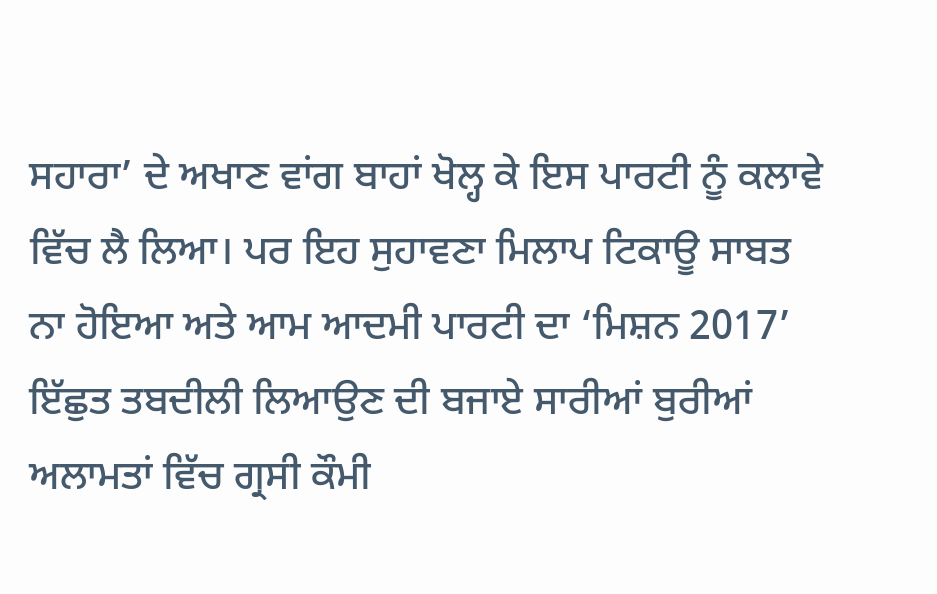ਸਹਾਰਾ’ ਦੇ ਅਖਾਣ ਵਾਂਗ ਬਾਹਾਂ ਖੋਲ੍ਹ ਕੇ ਇਸ ਪਾਰਟੀ ਨੂੰ ਕਲਾਵੇ ਵਿੱਚ ਲੈ ਲਿਆ। ਪਰ ਇਹ ਸੁਹਾਵਣਾ ਮਿਲਾਪ ਟਿਕਾਊ ਸਾਬਤ ਨਾ ਹੋਇਆ ਅਤੇ ਆਮ ਆਦਮੀ ਪਾਰਟੀ ਦਾ ‘ਮਿਸ਼ਨ 2017’ ਇੱਛੁਤ ਤਬਦੀਲੀ ਲਿਆਉਣ ਦੀ ਬਜਾਏ ਸਾਰੀਆਂ ਬੁਰੀਆਂ ਅਲਾਮਤਾਂ ਵਿੱਚ ਗ੍ਰਸੀ ਕੌਮੀ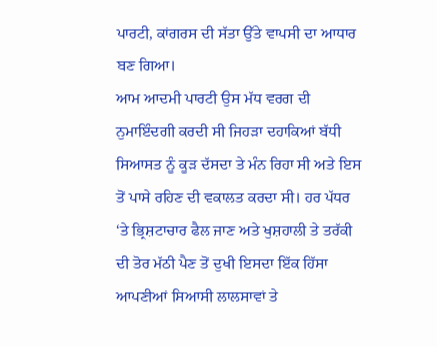ਪਾਰਟੀ, ਕਾਂਗਰਸ ਦੀ ਸੱਤਾ ਉੱਤੇ ਵਾਪਸੀ ਦਾ ਆਧਾਰ ਬਣ ਗਿਆ।
ਆਮ ਆਦਮੀ ਪਾਰਟੀ ਉਸ ਮੱਧ ਵਰਗ ਦੀ ਨੁਮਾਇੰਦਗੀ ਕਰਦੀ ਸੀ ਜਿਹੜਾ ਦਹਾਕਿਆਂ ਬੱਧੀ ਸਿਆਸਤ ਨੂੰ ਕੂੜ ਦੱਸਦਾ ਤੇ ਮੰਨ ਰਿਹਾ ਸੀ ਅਤੇ ਇਸ ਤੋਂ ਪਾਸੇ ਰਹਿਣ ਦੀ ਵਕਾਲਤ ਕਰਦਾ ਸੀ। ਹਰ ਪੱਧਰ ‘ਤੇ ਭ੍ਰਿਸ਼ਟਾਚਾਰ ਫੈਲ ਜਾਣ ਅਤੇ ਖੁਸ਼ਹਾਲੀ ਤੇ ਤਰੱਕੀ ਦੀ ਤੋਰ ਮੱਠੀ ਪੈਣ ਤੋਂ ਦੁਖੀ ਇਸਦਾ ਇੱਕ ਹਿੱਸਾ ਆਪਣੀਆਂ ਸਿਆਸੀ ਲਾਲਸਾਵਾਂ ਤੇ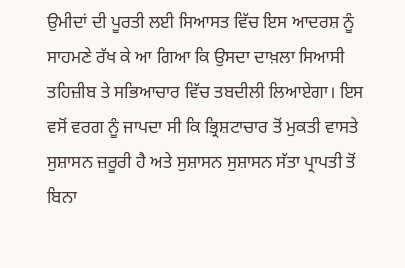ਉਮੀਦਾਂ ਦੀ ਪੂਰਤੀ ਲਈ ਸਿਆਸਤ ਵਿੱਚ ਇਸ ਆਦਰਸ਼ ਨੂੰ ਸਾਹਮਣੇ ਰੱਖ ਕੇ ਆ ਗਿਆ ਕਿ ਉਸਦਾ ਦਾਖ਼ਲਾ ਸਿਆਸੀ ਤਹਿਜ਼ੀਬ ਤੇ ਸਭਿਆਚਾਰ ਵਿੱਚ ਤਬਦੀਲੀ ਲਿਆਏਗਾ। ਇਸ ਵਸੋਂ ਵਰਗ ਨੂੰ ਜਾਪਦਾ ਸੀ ਕਿ ਭ੍ਰਿਸ਼ਟਾਚਾਰ ਤੋਂ ਮੁਕਤੀ ਵਾਸਤੇ ਸੁਸ਼ਾਸਨ ਜ਼ਰੂਰੀ ਹੈ ਅਤੇ ਸੁਸ਼ਾਸਨ ਸੁਸ਼ਾਸਨ ਸੱਤਾ ਪ੍ਰਾਪਤੀ ਤੋਂ ਬਿਨਾ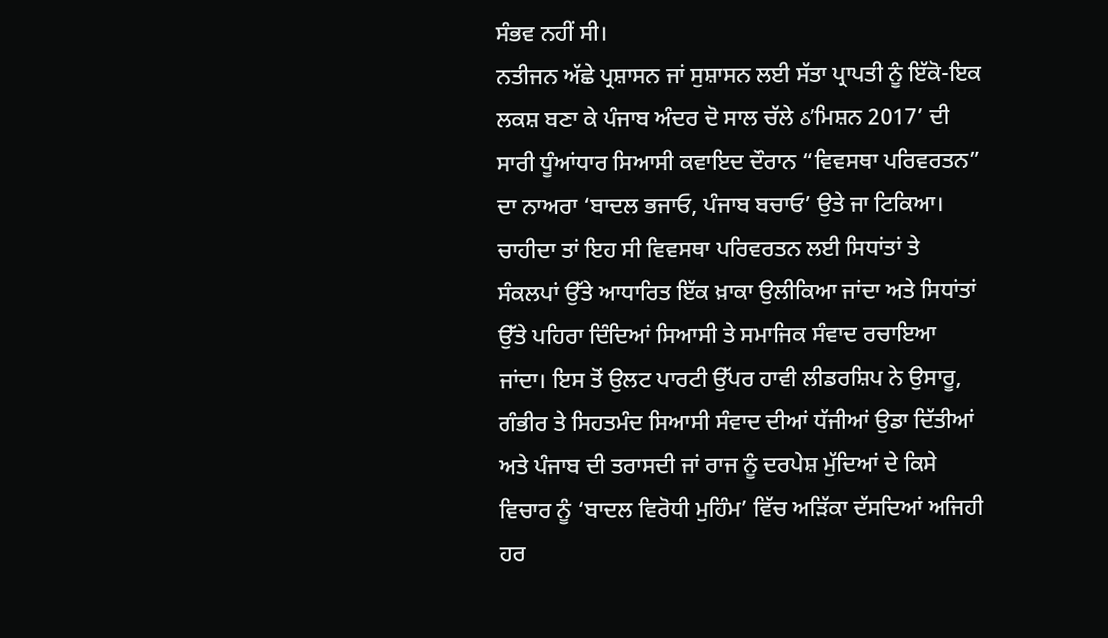ਸੰਭਵ ਨਹੀਂ ਸੀ।
ਨਤੀਜਨ ਅੱਛੇ ਪ੍ਰਸ਼ਾਸਨ ਜਾਂ ਸੁਸ਼ਾਸਨ ਲਈ ਸੱਤਾ ਪ੍ਰਾਪਤੀ ਨੂੰ ਇੱਕੋ-ਇਕ ਲਕਸ਼ ਬਣਾ ਕੇ ਪੰਜਾਬ ਅੰਦਰ ਦੋ ਸਾਲ ਚੱਲੇ ઠ’ਮਿਸ਼ਨ 2017’ ਦੀ ਸਾਰੀ ਧੂੰਆਂਧਾਰ ਸਿਆਸੀ ਕਵਾਇਦ ਦੌਰਾਨ “ਵਿਵਸਥਾ ਪਰਿਵਰਤਨ” ਦਾ ਨਾਅਰਾ ‘ਬਾਦਲ ਭਜਾਓ, ਪੰਜਾਬ ਬਚਾਓ’ ਉਤੇ ਜਾ ਟਿਕਿਆ। ਚਾਹੀਦਾ ਤਾਂ ਇਹ ਸੀ ਵਿਵਸਥਾ ਪਰਿਵਰਤਨ ਲਈ ਸਿਧਾਂਤਾਂ ਤੇ ਸੰਕਲਪਾਂ ਉੱਤੇ ਆਧਾਰਿਤ ਇੱਕ ਖ਼ਾਕਾ ਉਲੀਕਿਆ ਜਾਂਦਾ ਅਤੇ ਸਿਧਾਂਤਾਂ ਉੱਤੇ ਪਹਿਰਾ ਦਿੰਦਿਆਂ ਸਿਆਸੀ ਤੇ ਸਮਾਜਿਕ ਸੰਵਾਦ ਰਚਾਇਆ ਜਾਂਦਾ। ਇਸ ਤੋਂ ਉਲਟ ਪਾਰਟੀ ਉੱਪਰ ਹਾਵੀ ਲੀਡਰਸ਼ਿਪ ਨੇ ਉਸਾਰੂ, ਗੰਭੀਰ ਤੇ ਸਿਹਤਮੰਦ ਸਿਆਸੀ ਸੰਵਾਦ ਦੀਆਂ ਧੱਜੀਆਂ ਉਡਾ ਦਿੱਤੀਆਂ ਅਤੇ ਪੰਜਾਬ ਦੀ ਤਰਾਸਦੀ ਜਾਂ ਰਾਜ ਨੂੰ ਦਰਪੇਸ਼ ਮੁੱਦਿਆਂ ਦੇ ਕਿਸੇ ਵਿਚਾਰ ਨੂੰ ‘ਬਾਦਲ ਵਿਰੋਧੀ ਮੁਹਿੰਮ’ ਵਿੱਚ ਅੜਿੱਕਾ ਦੱਸਦਿਆਂ ਅਜਿਹੀ ਹਰ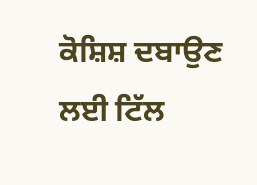ਕੋਸ਼ਿਸ਼ ਦਬਾਉਣ ਲਈ ਟਿੱਲ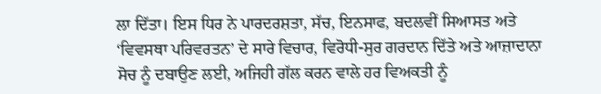ਲਾ ਦਿੱਤਾ। ਇਸ ਧਿਰ ਨੇ ਪਾਰਦਰਸ਼ਤਾ, ਸੱਚ, ਇਨਸਾਫ, ਬਦਲਵੀਂ ਸਿਆਸਤ ਅਤੇ ‘ਵਿਵਸਥਾ ਪਰਿਵਰਤਨ’ ਦੇ ਸਾਰੇ ਵਿਚਾਰ, ਵਿਰੋਧੀ-ਸੁਰ ਗਰਦਾਨ ਦਿੱਤੇ ਅਤੇ ਆਜ਼ਾਦਾਨਾ ਸੋਚ ਨੂੰ ਦਬਾਉਣ ਲਈ, ਅਜਿਹੀ ਗੱਲ ਕਰਨ ਵਾਲੇ ਹਰ ਵਿਅਕਤੀ ਨੂੰ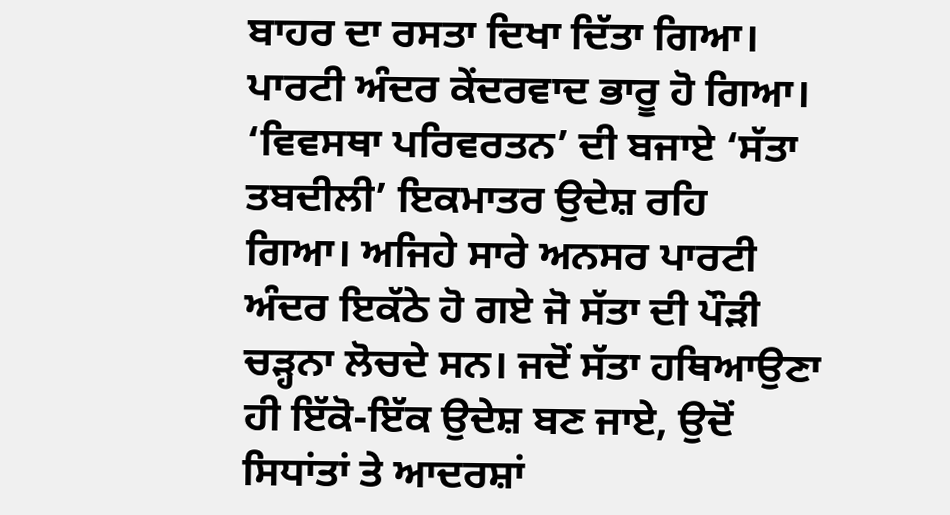ਬਾਹਰ ਦਾ ਰਸਤਾ ਦਿਖਾ ਦਿੱਤਾ ਗਿਆ। ਪਾਰਟੀ ਅੰਦਰ ਕੇਂਦਰਵਾਦ ਭਾਰੂ ਹੋ ਗਿਆ। ‘ਵਿਵਸਥਾ ਪਰਿਵਰਤਨ’ ਦੀ ਬਜਾਏ ‘ਸੱਤਾ ਤਬਦੀਲੀ’ ਇਕਮਾਤਰ ਉਦੇਸ਼ ਰਹਿ ਗਿਆ। ਅਜਿਹੇ ਸਾਰੇ ਅਨਸਰ ਪਾਰਟੀ ਅੰਦਰ ਇਕੱਠੇ ਹੋ ਗਏ ਜੋ ਸੱਤਾ ਦੀ ਪੌੜੀ ਚੜ੍ਹਨਾ ਲੋਚਦੇ ਸਨ। ਜਦੋਂ ਸੱਤਾ ਹਥਿਆਉਣਾ ਹੀ ਇੱਕੋ-ਇੱਕ ਉਦੇਸ਼ ਬਣ ਜਾਏ, ਉਦੋਂ ਸਿਧਾਂਤਾਂ ਤੇ ਆਦਰਸ਼ਾਂ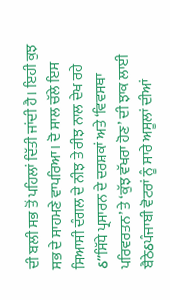ਦੀ ਬਲੀ ਸਭ ਤੋਂ ਪਹਿਲਾਂ ਦਿੱਤੀ ਜਾਂਦੀ ਹੈ। ਇਹੀ ਕੁਝ ਸਭ ਦੇ ਸਾਹਮਣੇ ਵਾਪਰਿਆ। ਦੋ ਸਾਲ ਚੱਲੇ ਇਸ ਸਿਆਸੀ ਦੰਗਲ ਦੇ ਨੀਝ ਤੇ ਰੀਝ ਨਾਲ ਦੇਖ ਰਹੇ ઠ”ਸਿੱਧੇ ਪ੍ਰਸਾਰਨ ਦੇ ਦਰਸ਼ਕਾਂ ਅਤੇ ‘ਵਿਵਸਥਾ ਪਰਿਵਰਤਨ’ ਤੇ ‘ਕੁੱਝ ਵੱਖਰਾ ਹੋਣ’ ਦੀ ਝਾਕ ਲਾਈ ਬੈਠੇઠਪੰਜਾਬੀ ਵੋਟਰਾਂ ਨੂੰ ਸਾਰੇ ਅਸੂਲਾਂ ਦੀਆਂ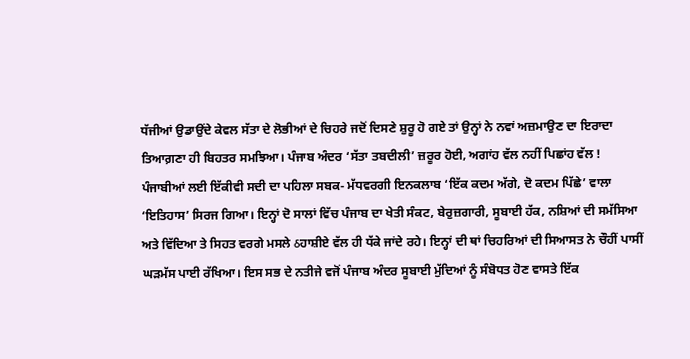ਧੱਜੀਆਂ ਉਡਾਉਂਦੇ ਕੇਵਲ ਸੱਤਾ ਦੇ ਲੋਭੀਆਂ ਦੇ ਚਿਹਰੇ ਜਦੋਂ ਦਿਸਣੇ ਸ਼ੁਰੂ ਹੋ ਗਏ ਤਾਂ ਉਨ੍ਹਾਂ ਨੇ ਨਵਾਂ ਅਜ਼ਮਾਉਣ ਦਾ ਇਰਾਦਾ ਤਿਆਗ਼ਣਾ ਹੀ ਬਿਹਤਰ ਸਮਝਿਆ। ਪੰਜਾਬ ਅੰਦਰ ‘ਸੱਤਾ ਤਬਦੀਲੀ’ ਜ਼ਰੂਰ ਹੋਈ, ਅਗਾਂਹ ਵੱਲ ਨਹੀਂ ਪਿਛਾਂਹ ਵੱਲ !
ਪੰਜਾਬੀਆਂ ਲਈ ਇੱਕੀਵੀ ਸਦੀ ਦਾ ਪਹਿਲਾ ਸਬਕ- ਮੱਧਵਰਗੀ ਇਨਕਲਾਬ ‘ਇੱਕ ਕਦਮ ਅੱਗੇ, ਦੋ ਕਦਮ ਪਿੱਛੇ’ ਵਾਲਾ ‘ਇਤਿਹਾਸ’ ਸਿਰਜ ਗਿਆ। ਇਨ੍ਹਾਂ ਦੋ ਸਾਲਾਂ ਵਿੱਚ ਪੰਜਾਬ ਦਾ ਖੇਤੀ ਸੰਕਟ, ਬੇਰੁਜ਼ਗਾਰੀ, ਸੂਬਾਈ ਹੱਕ, ਨਸ਼ਿਆਂ ਦੀ ਸਮੱਸਿਆ ਅਤੇ ਵਿੱਦਿਆ ਤੇ ਸਿਹਤ ਵਰਗੇ ਮਸਲੇ ઠਹਾਸ਼ੀਏ ਵੱਲ ਹੀ ਧੱਕੇ ਜਾਂਦੇ ਰਹੇ। ਇਨ੍ਹਾਂ ਦੀ ਥਾਂ ਚਿਹਰਿਆਂ ਦੀ ਸਿਆਸਤ ਨੇ ਚੌਹੀਂ ਪਾਸੀਂ ਘੜਮੱਸ ਪਾਈ ਰੱਖਿਆ। ਇਸ ਸਭ ਦੇ ਨਤੀਜੇ ਵਜੋਂ ਪੰਜਾਬ ਅੰਦਰ ਸੂਬਾਈ ਮੁੱਦਿਆਂ ਨੂੰ ਸੰਬੋਧਤ ਹੋਣ ਵਾਸਤੇ ਇੱਕ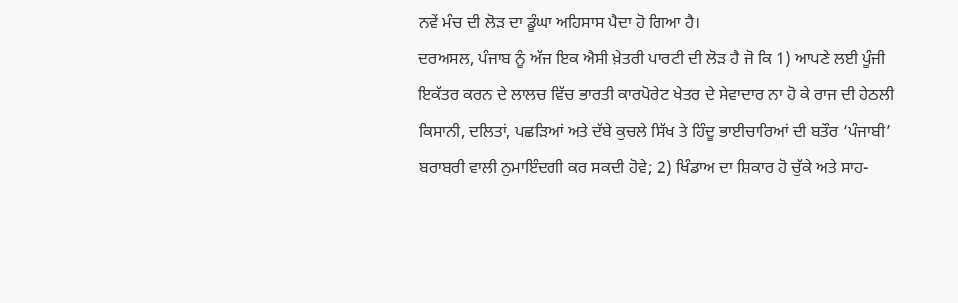ਨਵੇਂ ਮੰਚ ਦੀ ਲੋੜ ਦਾ ਡੂੰਘਾ ਅਹਿਸਾਸ ਪੈਦਾ ਹੋ ਗਿਆ ਹੈ।
ਦਰਅਸਲ, ਪੰਜਾਬ ਨੂੰ ਅੱਜ ਇਕ ਐਸੀ ਖ਼ੇਤਰੀ ਪਾਰਟੀ ਦੀ ਲੋੜ ਹੈ ਜੋ ਕਿ 1) ਆਪਣੇ ਲਈ ਪੂੰਜੀ ਇਕੱਤਰ ਕਰਨ ਦੇ ਲਾਲਚ ਵਿੱਚ ਭਾਰਤੀ ਕਾਰਪੋਰੇਟ ਖੇਤਰ ਦੇ ਸੇਵਾਦਾਰ ਨਾ ਹੋ ਕੇ ਰਾਜ ਦੀ ਹੇਠਲੀ ਕਿਸਾਨੀ, ਦਲਿਤਾਂ, ਪਛੜਿਆਂ ਅਤੇ ਦੱਬੇ ਕੁਚਲੇ ਸਿੱਖ ਤੇ ਹਿੰਦੂ ਭਾਈਚਾਰਿਆਂ ਦੀ ਬਤੌਰ ‘ਪੰਜਾਬੀ’ ਬਰਾਬਰੀ ਵਾਲੀ ਨੁਮਾਇੰਦਗੀ ਕਰ ਸਕਦੀ ਹੋਵੇ; 2) ਖਿੰਡਾਅ ਦਾ ਸ਼ਿਕਾਰ ਹੋ ਚੁੱਕੇ ਅਤੇ ਸਾਹ-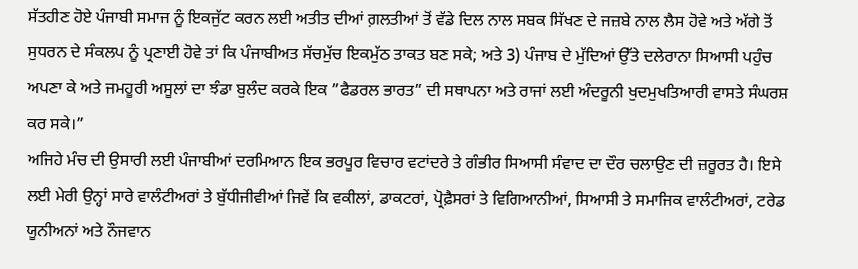ਸੱਤਹੀਣ ਹੋਏ ਪੰਜਾਬੀ ਸਮਾਜ ਨੂੰ ਇਕਜੁੱਟ ਕਰਨ ਲਈ ਅਤੀਤ ਦੀਆਂ ਗ਼ਲਤੀਆਂ ਤੋਂ ਵੱਡੇ ਦਿਲ ਨਾਲ ਸਬਕ ਸਿੱਖਣ ਦੇ ਜਜ਼ਬੇ ਨਾਲ ਲੈਸ ਹੋਵੇ ਅਤੇ ਅੱਗੇ ਤੋਂ ਸੁਧਰਨ ਦੇ ਸੰਕਲਪ ਨੂੰ ਪ੍ਰਣਾਈ ਹੋਵੇ ਤਾਂ ਕਿ ਪੰਜਾਬੀਅਤ ਸੱਚਮੁੱਚ ਇਕਮੁੱਠ ਤਾਕਤ ਬਣ ਸਕੇ; ਅਤੇ 3) ਪੰਜਾਬ ਦੇ ਮੁੱਦਿਆਂ ਉੱਤੇ ਦਲੇਰਾਨਾ ਸਿਆਸੀ ਪਹੁੰਚ ਅਪਣਾ ਕੇ ਅਤੇ ਜਮਹੂਰੀ ਅਸੂਲਾਂ ਦਾ ਝੰਡਾ ਬੁਲੰਦ ਕਰਕੇ ਇਕ ”ਫੈਡਰਲ ਭਾਰਤ” ਦੀ ਸਥਾਪਨਾ ਅਤੇ ਰਾਜਾਂ ਲਈ ਅੰਦਰੂਨੀ ਖੁਦਮੁਖਤਿਆਰੀ ਵਾਸਤੇ ਸੰਘਰਸ਼ ਕਰ ਸਕੇ।”
ਅਜਿਹੇ ਮੰਚ ਦੀ ਉਸਾਰੀ ਲਈ ਪੰਜਾਬੀਆਂ ਦਰਮਿਆਨ ਇਕ ਭਰਪੂਰ ਵਿਚਾਰ ਵਟਾਂਦਰੇ ਤੇ ਗੰਭੀਰ ਸਿਆਸੀ ਸੰਵਾਦ ਦਾ ਦੌਰ ਚਲਾਉਣ ਦੀ ਜ਼ਰੂਰਤ ਹੈ। ਇਸੇ ਲਈ ਮੇਰੀ ਉਨ੍ਹਾਂ ਸਾਰੇ ਵਾਲੰਟੀਅਰਾਂ ਤੇ ਬੁੱਧੀਜੀਵੀਆਂ ਜਿਵੇਂ ਕਿ ਵਕੀਲਾਂ, ਡਾਕਟਰਾਂ, ਪ੍ਰੋਫ਼ੈਸਰਾਂ ਤੇ ਵਿਗਿਆਨੀਆਂ, ਸਿਆਸੀ ਤੇ ਸਮਾਜਿਕ ਵਾਲੰਟੀਅਰਾਂ, ਟਰੇਡ ਯੂਨੀਅਨਾਂ ਅਤੇ ਨੌਜਵਾਨ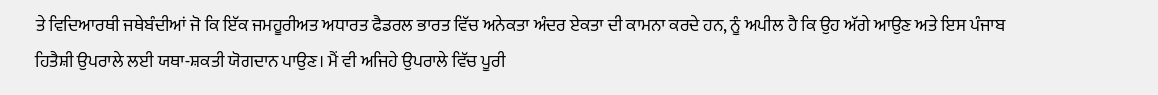ਤੇ ਵਿਦਿਆਰਥੀ ਜਥੇਬੰਦੀਆਂ ਜੋ ਕਿ ਇੱਕ ਜਮਹੂਰੀਅਤ ਅਧਾਰਤ ਫੈਡਰਲ ਭਾਰਤ ਵਿੱਚ ਅਨੇਕਤਾ ਅੰਦਰ ਏਕਤਾ ਦੀ ਕਾਮਨਾ ਕਰਦੇ ਹਨ, ਨੂੰ ਅਪੀਲ ਹੈ ਕਿ ਉਹ ਅੱਗੇ ਆਉਣ ਅਤੇ ਇਸ ਪੰਜਾਬ ਹਿਤੈਸ਼ੀ ਉਪਰਾਲੇ ਲਈ ਯਥਾ-ਸ਼ਕਤੀ ਯੋਗਦਾਨ ਪਾਉਣ। ਮੈਂ ਵੀ ਅਜਿਹੇ ਉਪਰਾਲੇ ਵਿੱਚ ਪੂਰੀ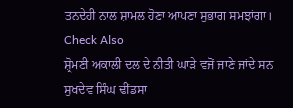ਤਨਦੇਹੀ ਨਾਲ ਸ਼ਾਮਲ ਹੋਣਾ ਆਪਣਾ ਸੁਭਾਗ ਸਮਝਾਂਗਾ।
Check Also
ਸ਼੍ਰੋਮਣੀ ਅਕਾਲੀ ਦਲ ਦੇ ਨੀਤੀ ਘਾੜੇ ਵਜੋਂ ਜਾਣੇ ਜਾਂਦੇ ਸਨ ਸੁਖਦੇਵ ਸਿੰਘ ਢੀਂਡਸਾ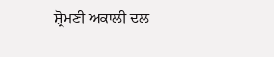ਸ਼੍ਰੋਮਣੀ ਅਕਾਲੀ ਦਲ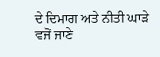ਦੇ ਦਿਮਾਗ ਅਤੇ ਨੀਤੀ ਘਾੜੇ ਵਜੋਂ ਜਾਣੇ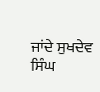ਜਾਂਦੇ ਸੁਖਦੇਵ ਸਿੰਘ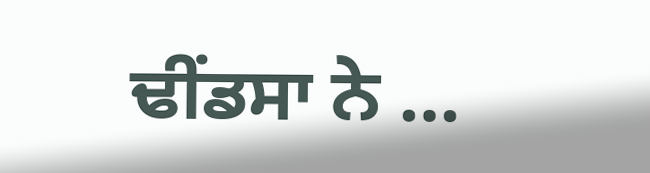ਢੀਂਡਸਾ ਨੇ …